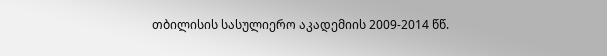თბილისის სასულიერო აკადემიის 2009-2014 წწ.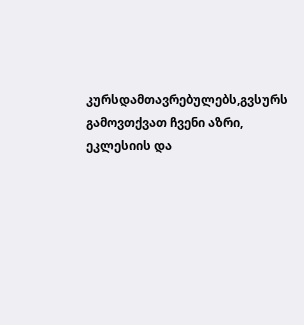კურსდამთავრებულებს,გვსურს გამოვთქვათ ჩვენი აზრი, ეკლესიის და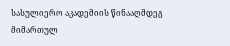სასულიერო აკადემიის წინააღმდეგ მიმართულ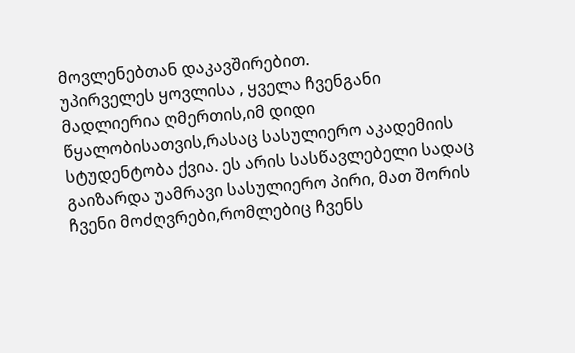მოვლენებთან დაკავშირებით.
უპირველეს ყოვლისა , ყველა ჩვენგანი მადლიერია ღმერთის,იმ დიდი წყალობისათვის,რასაც სასულიერო აკადემიის სტუდენტობა ქვია. ეს არის სასწავლებელი სადაც გაიზარდა უამრავი სასულიერო პირი, მათ შორის ჩვენი მოძღვრები,რომლებიც ჩვენს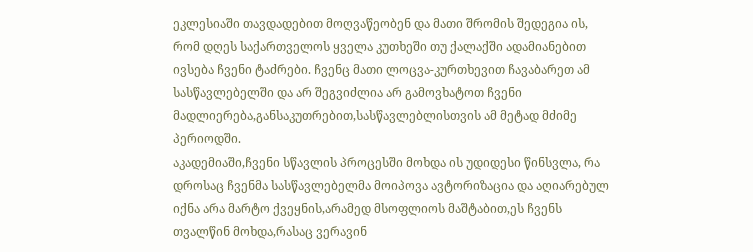ეკლესიაში თავდადებით მოღვაწეობენ და მათი შრომის შედეგია ის, რომ დღეს საქართველოს ყველა კუთხეში თუ ქალაქში ადამიანებით ივსება ჩვენი ტაძრები. ჩვენც მათი ლოცვა-კურთხევით ჩავაბარეთ ამ სასწავლებელში და არ შეგვიძლია არ გამოვხატოთ ჩვენი მადლიერება,განსაკუთრებით,სასწავლებლისთვის ამ მეტად მძიმე პერიოდში.
აკადემიაში,ჩვენი სწავლის პროცესში მოხდა ის უდიდესი წინსვლა, რა დროსაც ჩვენმა სასწავლებელმა მოიპოვა ავტორიზაცია და აღიარებულ იქნა არა მარტო ქვეყნის,არამედ მსოფლიოს მაშტაბით,ეს ჩვენს თვალწინ მოხდა,რასაც ვერავინ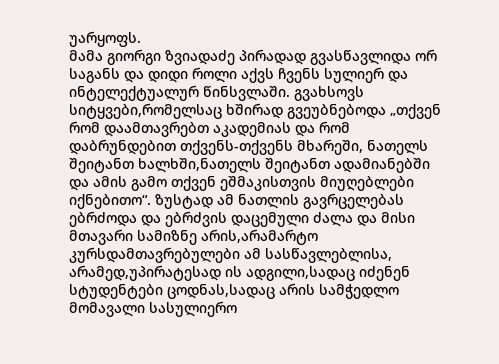უარყოფს.
მამა გიორგი ზვიადაძე პირადად გვასწავლიდა ორ საგანს და დიდი როლი აქვს ჩვენს სულიერ და ინტელექტუალურ წინსვლაში. გვახსოვს სიტყვები,რომელსაც ხშირად გვეუბნებოდა „თქვენ რომ დაამთავრებთ აკადემიას და რომ დაბრუნდებით თქვენს-თქვენს მხარეში, ნათელს შეიტანთ ხალხში,ნათელს შეიტანთ ადამიანებში და ამის გამო თქვენ ეშმაკისთვის მიუღებლები იქნებითო“. ზუსტად ამ ნათლის გავრცელებას ებრძოდა და ებრძვის დაცემული ძალა და მისი მთავარი სამიზნე არის,არამარტო კურსდამთავრებულები ამ სასწავლებლისა, არამედ,უპირატესად ის ადგილი,სადაც იძენენ სტუდენტები ცოდნას,სადაც არის სამჭედლო მომავალი სასულიერო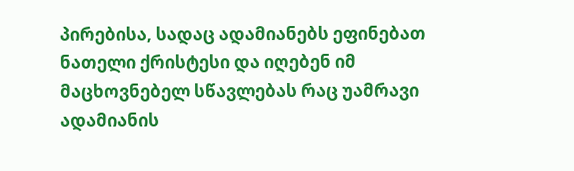პირებისა, სადაც ადამიანებს ეფინებათ ნათელი ქრისტესი და იღებენ იმ მაცხოვნებელ სწავლებას რაც უამრავი ადამიანის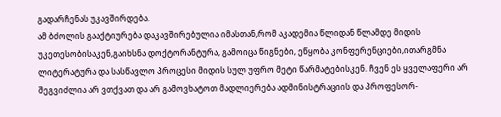გადარჩენას უკავშირდება.
ამ ბძოლის გააქტიურება დაკავშირებულია იმასთან,რომ აკადემია წლიდან წლამდე მიდის უკეთესობისაკენ,გაიხსნა დოქტორანტურა, გამოიცა წიგნები, ეწყობა კონფერენციები,ითარგმნა ლიტერატურა და სასწავლო პროცესი მიდის სულ უფრო მეტი წარმატებისკენ. ჩვენ ეს ყველაფერი არ შეგვიძლია არ ვთქვათ და არ გამოვხატოთ მადლიერება ადმინისტრაციის და პროფესორ-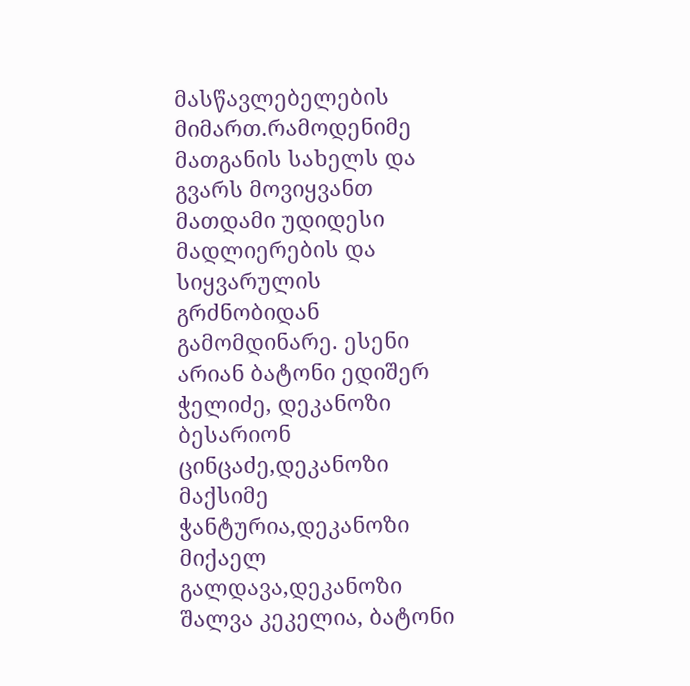მასწავლებელების მიმართ.რამოდენიმე მათგანის სახელს და გვარს მოვიყვანთ მათდამი უდიდესი მადლიერების და სიყვარულის გრძნობიდან გამომდინარე. ესენი არიან ბატონი ედიშერ ჭელიძე, დეკანოზი ბესარიონ ცინცაძე,დეკანოზი მაქსიმე ჭანტურია,დეკანოზი მიქაელ გალდავა,დეკანოზი შალვა კეკელია, ბატონი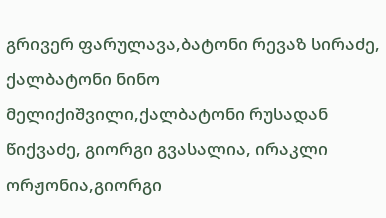გრივერ ფარულავა,ბატონი რევაზ სირაძე, ქალბატონი ნინო მელიქიშვილი,ქალბატონი რუსადან წიქვაძე, გიორგი გვასალია, ირაკლი ორჟონია,გიორგი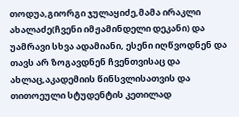თოდუა,გიორგი ჯულაყიძე,მამა ირაკლი ახალაძე(ჩვენი იმჟამინდელი დეკანი) და უამრავი სხვა ადამიანი, ესენი იღწვოდნენ და თავს არ ზოგავდნენ ჩვენთვისაც და ახლაც,აკადემიის წინსვლისათვის და თითოეული სტუდენტის კეთილად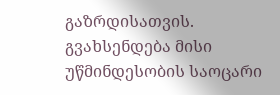გაზრდისათვის.
გვახსენდება მისი უწმინდესობის საოცარი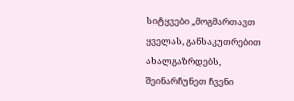სიტყვები „მოგმართავთ ყველას, განსაკუთრებით ახალგაზრდებს, შეინარჩუნეთ ჩვენი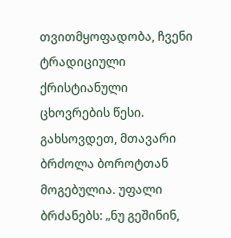თვითმყოფადობა, ჩვენი ტრადიციული ქრისტიანული ცხოვრების წესი. გახსოვდეთ, მთავარი ბრძოლა ბოროტთან მოგებულია. უფალი ბრძანებს: „ნუ გეშინინ,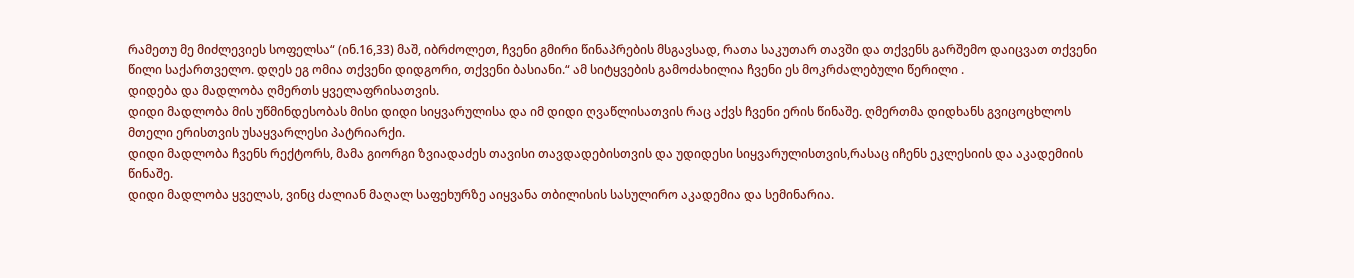რამეთუ მე მიძლევიეს სოფელსა“ (ინ.16,33) მაშ, იბრძოლეთ, ჩვენი გმირი წინაპრების მსგავსად, რათა საკუთარ თავში და თქვენს გარშემო დაიცვათ თქვენი წილი საქართველო. დღეს ეგ ომია თქვენი დიდგორი, თქვენი ბასიანი.“ ამ სიტყვების გამოძახილია ჩვენი ეს მოკრძალებული წერილი .
დიდება და მადლობა ღმერთს ყველაფრისათვის.
დიდი მადლობა მის უწმინდესობას მისი დიდი სიყვარულისა და იმ დიდი ღვაწლისათვის რაც აქვს ჩვენი ერის წინაშე. ღმერთმა დიდხანს გვიცოცხლოს მთელი ერისთვის უსაყვარლესი პატრიარქი.
დიდი მადლობა ჩვენს რექტორს, მამა გიორგი ზვიადაძეს თავისი თავდადებისთვის და უდიდესი სიყვარულისთვის,რასაც იჩენს ეკლესიის და აკადემიის წინაშე.
დიდი მადლობა ყველას, ვინც ძალიან მაღალ საფეხურზე აიყვანა თბილისის სასულირო აკადემია და სემინარია.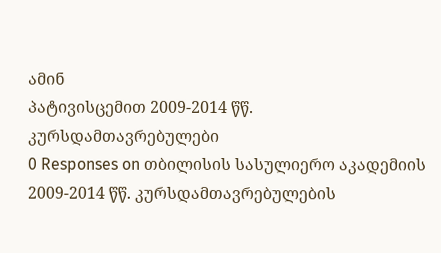ამინ
პატივისცემით 2009-2014 წწ. კურსდამთავრებულები
0 Responses on თბილისის სასულიერო აკადემიის 2009-2014 წწ. კურსდამთავრებულების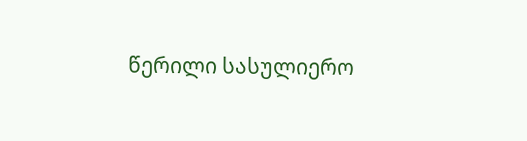წერილი სასულიერო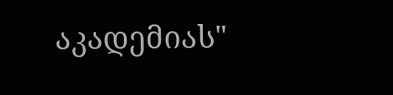აკადემიას"